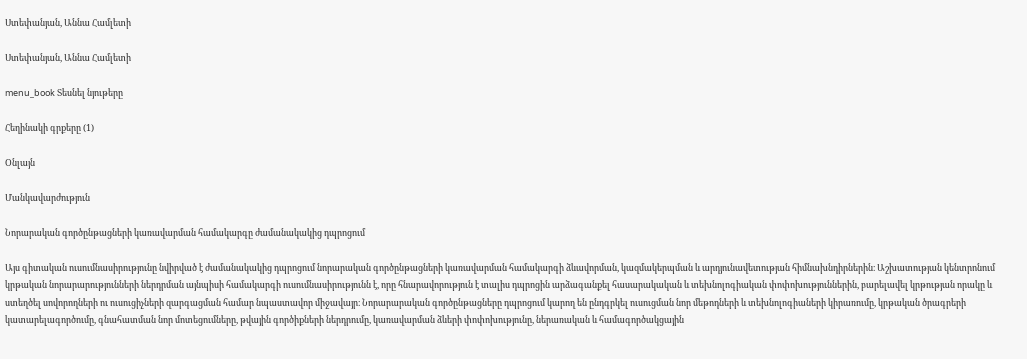Ստեփանյան, Աննա Համլետի

Ստեփանյան, Աննա Համլետի

menu_book Տեսնել նյութերը

Հեղինակի գրքերը (1)

Օնլայն

Մանկավարժություն

Նորարական գործընթացների կառավարման համակարգը ժամանակակից դպրոցում

Այս գիտական ուսումնասիրությունը նվիրված է ժամանակակից դպրոցում նորարական գործընթացների կառավարման համակարգի ձևավորման, կազմակերպման և արդյունավետության հիմնախնդիրներին։ Աշխատության կենտրոնում կրթական նորարարությունների ներդրման այնպիսի համակարգի ուսումնասիրությունն է, որը հնարավորություն է տալիս դպրոցին արձագանքել հասարակական և տեխնոլոգիական փոփոխություններին, բարելավել կրթության որակը և ստեղծել սովորողների ու ուսուցիչների զարգացման համար նպաստավոր միջավայր։ Նորարարական գործընթացները դպրոցում կարող են ընդգրկել ուսուցման նոր մեթոդների և տեխնոլոգիաների կիրառումը, կրթական ծրագրերի կատարելագործումը, գնահատման նոր մոտեցումները, թվային գործիքների ներդրումը, կառավարման ձևերի փոփոխությունը, ներառական և համագործակցային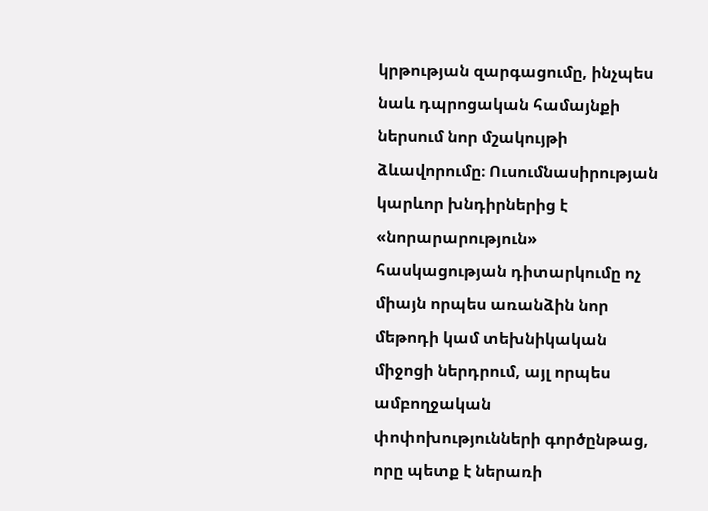կրթության զարգացումը, ինչպես նաև դպրոցական համայնքի ներսում նոր մշակույթի ձևավորումը։ Ուսումնասիրության կարևոր խնդիրներից է «նորարարություն» հասկացության դիտարկումը ոչ միայն որպես առանձին նոր մեթոդի կամ տեխնիկական միջոցի ներդրում, այլ որպես ամբողջական փոփոխությունների գործընթաց, որը պետք է ներառի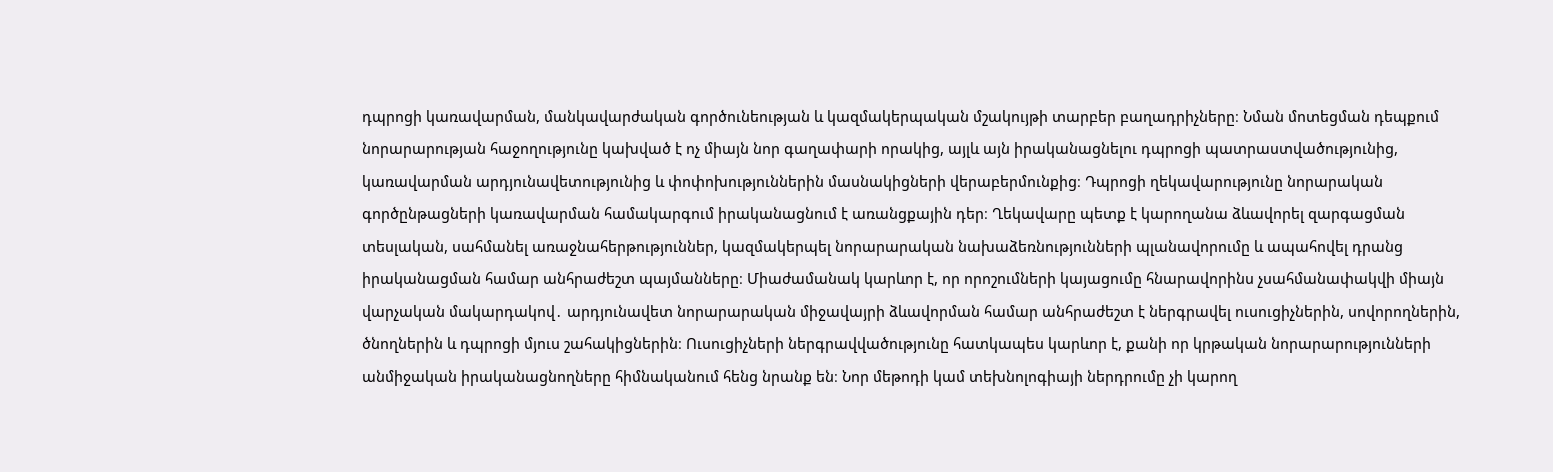դպրոցի կառավարման, մանկավարժական գործունեության և կազմակերպական մշակույթի տարբեր բաղադրիչները։ Նման մոտեցման դեպքում նորարարության հաջողությունը կախված է ոչ միայն նոր գաղափարի որակից, այլև այն իրականացնելու դպրոցի պատրաստվածությունից, կառավարման արդյունավետությունից և փոփոխություններին մասնակիցների վերաբերմունքից։ Դպրոցի ղեկավարությունը նորարական գործընթացների կառավարման համակարգում իրականացնում է առանցքային դեր։ Ղեկավարը պետք է կարողանա ձևավորել զարգացման տեսլական, սահմանել առաջնահերթություններ, կազմակերպել նորարարական նախաձեռնությունների պլանավորումը և ապահովել դրանց իրականացման համար անհրաժեշտ պայմանները։ Միաժամանակ կարևոր է, որ որոշումների կայացումը հնարավորինս չսահմանափակվի միայն վարչական մակարդակով․ արդյունավետ նորարարական միջավայրի ձևավորման համար անհրաժեշտ է ներգրավել ուսուցիչներին, սովորողներին, ծնողներին և դպրոցի մյուս շահակիցներին։ Ուսուցիչների ներգրավվածությունը հատկապես կարևոր է, քանի որ կրթական նորարարությունների անմիջական իրականացնողները հիմնականում հենց նրանք են։ Նոր մեթոդի կամ տեխնոլոգիայի ներդրումը չի կարող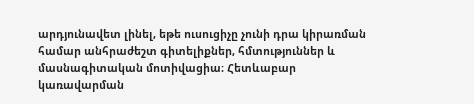արդյունավետ լինել, եթե ուսուցիչը չունի դրա կիրառման համար անհրաժեշտ գիտելիքներ, հմտություններ և մասնագիտական մոտիվացիա։ Հետևաբար կառավարման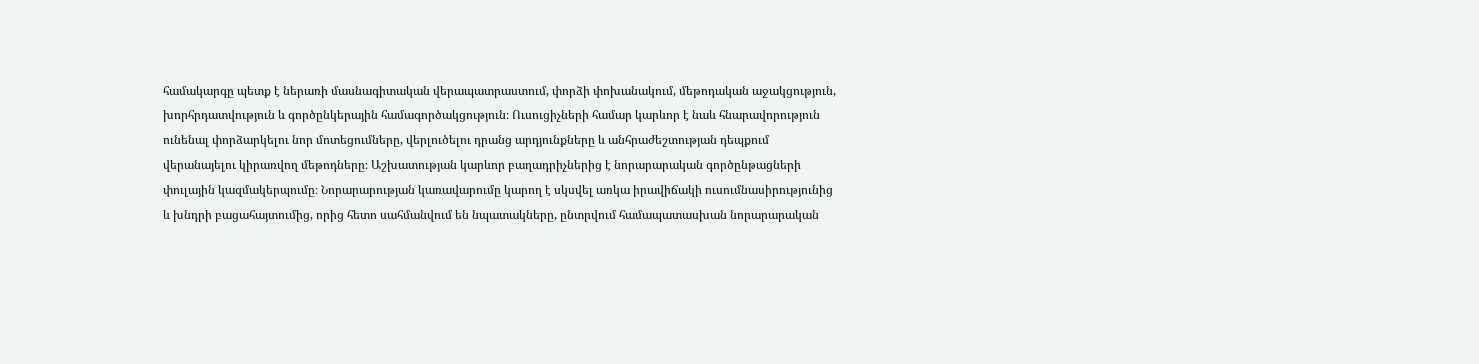համակարգը պետք է ներառի մասնագիտական վերապատրաստում, փորձի փոխանակում, մեթոդական աջակցություն, խորհրդատվություն և գործընկերային համագործակցություն։ Ուսուցիչների համար կարևոր է նաև հնարավորություն ունենալ փորձարկելու նոր մոտեցումները, վերլուծելու դրանց արդյունքները և անհրաժեշտության դեպքում վերանայելու կիրառվող մեթոդները։ Աշխատության կարևոր բաղադրիչներից է նորարարական գործընթացների փուլային կազմակերպումը։ Նորարարության կառավարումը կարող է սկսվել առկա իրավիճակի ուսումնասիրությունից և խնդրի բացահայտումից, որից հետո սահմանվում են նպատակները, ընտրվում համապատասխան նորարարական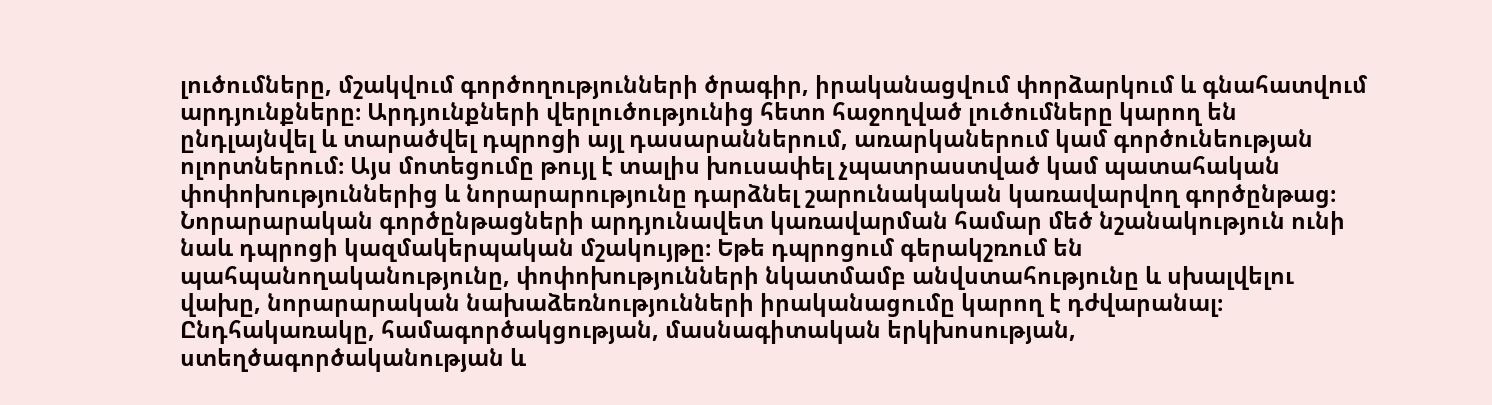լուծումները, մշակվում գործողությունների ծրագիր, իրականացվում փորձարկում և գնահատվում արդյունքները։ Արդյունքների վերլուծությունից հետո հաջողված լուծումները կարող են ընդլայնվել և տարածվել դպրոցի այլ դասարաններում, առարկաներում կամ գործունեության ոլորտներում։ Այս մոտեցումը թույլ է տալիս խուսափել չպատրաստված կամ պատահական փոփոխություններից և նորարարությունը դարձնել շարունակական կառավարվող գործընթաց։ Նորարարական գործընթացների արդյունավետ կառավարման համար մեծ նշանակություն ունի նաև դպրոցի կազմակերպական մշակույթը։ Եթե դպրոցում գերակշռում են պահպանողականությունը, փոփոխությունների նկատմամբ անվստահությունը և սխալվելու վախը, նորարարական նախաձեռնությունների իրականացումը կարող է դժվարանալ։ Ընդհակառակը, համագործակցության, մասնագիտական երկխոսության, ստեղծագործականության և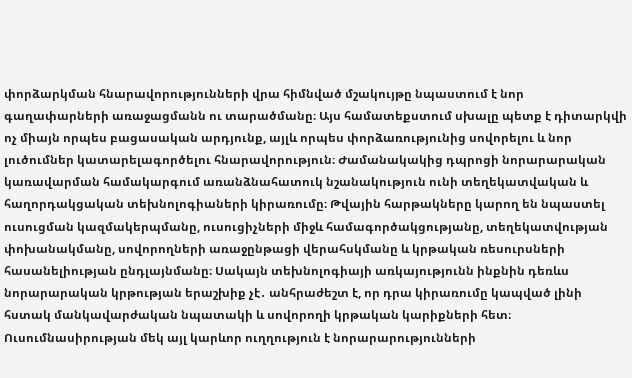փորձարկման հնարավորությունների վրա հիմնված մշակույթը նպաստում է նոր գաղափարների առաջացմանն ու տարածմանը։ Այս համատեքստում սխալը պետք է դիտարկվի ոչ միայն որպես բացասական արդյունք, այլև որպես փորձառությունից սովորելու և նոր լուծումներ կատարելագործելու հնարավորություն։ Ժամանակակից դպրոցի նորարարական կառավարման համակարգում առանձնահատուկ նշանակություն ունի տեղեկատվական և հաղորդակցական տեխնոլոգիաների կիրառումը։ Թվային հարթակները կարող են նպաստել ուսուցման կազմակերպմանը, ուսուցիչների միջև համագործակցությանը, տեղեկատվության փոխանակմանը, սովորողների առաջընթացի վերահսկմանը և կրթական ռեսուրսների հասանելիության ընդլայնմանը։ Սակայն տեխնոլոգիայի առկայությունն ինքնին դեռևս նորարարական կրթության երաշխիք չէ․ անհրաժեշտ է, որ դրա կիրառումը կապված լինի հստակ մանկավարժական նպատակի և սովորողի կրթական կարիքների հետ։ Ուսումնասիրության մեկ այլ կարևոր ուղղություն է նորարարությունների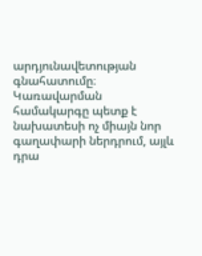արդյունավետության գնահատումը։ Կառավարման համակարգը պետք է նախատեսի ոչ միայն նոր գաղափարի ներդրում, այլև դրա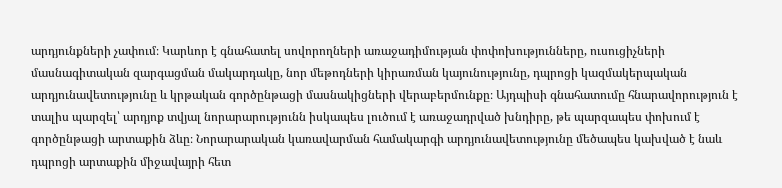արդյունքների չափում։ Կարևոր է գնահատել սովորողների առաջադիմության փոփոխությունները, ուսուցիչների մասնագիտական զարգացման մակարդակը, նոր մեթոդների կիրառման կայունությունը, դպրոցի կազմակերպական արդյունավետությունը և կրթական գործընթացի մասնակիցների վերաբերմունքը։ Այդպիսի գնահատումը հնարավորություն է տալիս պարզել՝ արդյոք տվյալ նորարարությունն իսկապես լուծում է առաջադրված խնդիրը, թե պարզապես փոխում է գործընթացի արտաքին ձևը։ Նորարարական կառավարման համակարգի արդյունավետությունը մեծապես կախված է նաև դպրոցի արտաքին միջավայրի հետ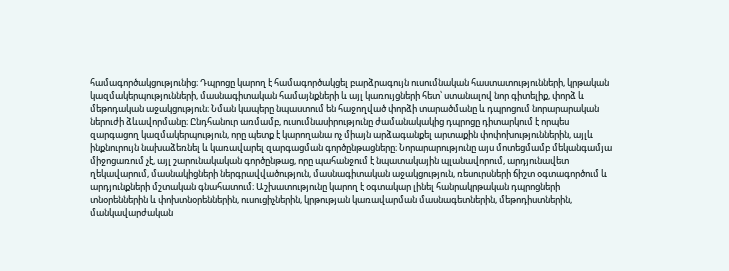համագործակցությունից։ Դպրոցը կարող է համագործակցել բարձրագույն ուսումնական հաստատությունների, կրթական կազմակերպությունների, մասնագիտական համայնքների և այլ կառույցների հետ՝ ստանալով նոր գիտելիք, փորձ և մեթոդական աջակցություն։ Նման կապերը նպաստում են հաջողված փորձի տարածմանը և դպրոցում նորարարական ներուժի ձևավորմանը։ Ընդհանուր առմամբ, ուսումնասիրությունը ժամանակակից դպրոցը դիտարկում է որպես զարգացող կազմակերպություն, որը պետք է կարողանա ոչ միայն արձագանքել արտաքին փոփոխություններին, այլև ինքնուրույն նախաձեռնել և կառավարել զարգացման գործընթացները։ Նորարարությունը այս մոտեցմամբ մեկանգամյա միջոցառում չէ, այլ շարունակական գործընթաց, որը պահանջում է նպատակային պլանավորում, արդյունավետ ղեկավարում, մասնակիցների ներգրավվածություն, մասնագիտական աջակցություն, ռեսուրսների ճիշտ օգտագործում և արդյունքների մշտական գնահատում։ Աշխատությունը կարող է օգտակար լինել հանրակրթական դպրոցների տնօրեններին և փոխտնօրեններին, ուսուցիչներին, կրթության կառավարման մասնագետներին, մեթոդիստներին, մանկավարժական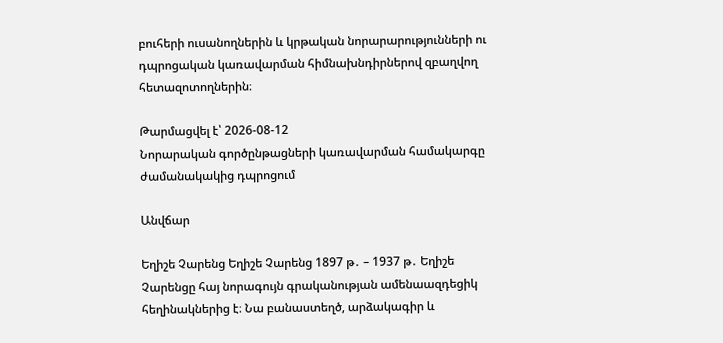բուհերի ուսանողներին և կրթական նորարարությունների ու դպրոցական կառավարման հիմնախնդիրներով զբաղվող հետազոտողներին։

Թարմացվել է՝ 2026-08-12
Նորարական գործընթացների կառավարման համակարգը ժամանակակից դպրոցում

Անվճար

Եղիշե Չարենց Եղիշե Չարենց 1897 թ․ – 1937 թ․ Եղիշե Չարենցը հայ նորագույն գրականության ամենաազդեցիկ հեղինակներից է։ Նա բանաստեղծ, արձակագիր և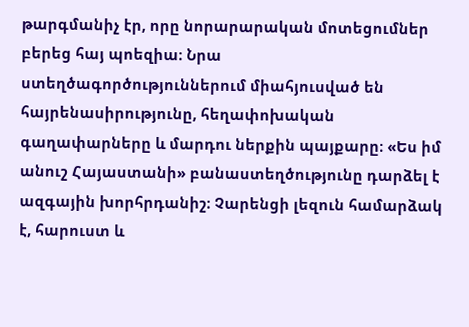թարգմանիչ էր, որը նորարարական մոտեցումներ բերեց հայ պոեզիա։ Նրա ստեղծագործություններում միահյուսված են հայրենասիրությունը, հեղափոխական գաղափարները և մարդու ներքին պայքարը։ «Ես իմ անուշ Հայաստանի» բանաստեղծությունը դարձել է ազգային խորհրդանիշ։ Չարենցի լեզուն համարձակ է, հարուստ և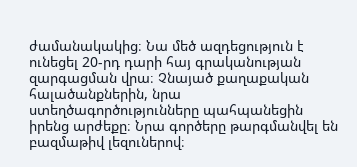ժամանակակից։ Նա մեծ ազդեցություն է ունեցել 20-րդ դարի հայ գրականության զարգացման վրա։ Չնայած քաղաքական հալածանքներին, նրա ստեղծագործությունները պահպանեցին իրենց արժեքը։ Նրա գործերը թարգմանվել են բազմաթիվ լեզուներով։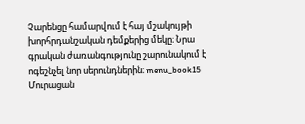Չարենցը համարվում է հայ մշակույթի խորհրդանշական դեմքերից մեկը։ Նրա գրական ժառանգությունը շարունակում է ոգեշնչել նոր սերունդներին։ menu_book15 Մուրացան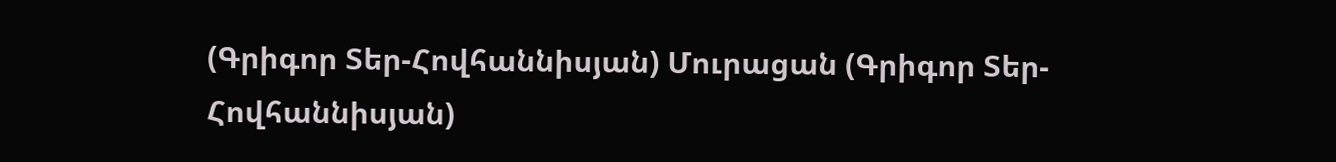(Գրիգոր Տեր-Հովհաննիսյան) Մուրացան (Գրիգոր Տեր-Հովհաննիսյան)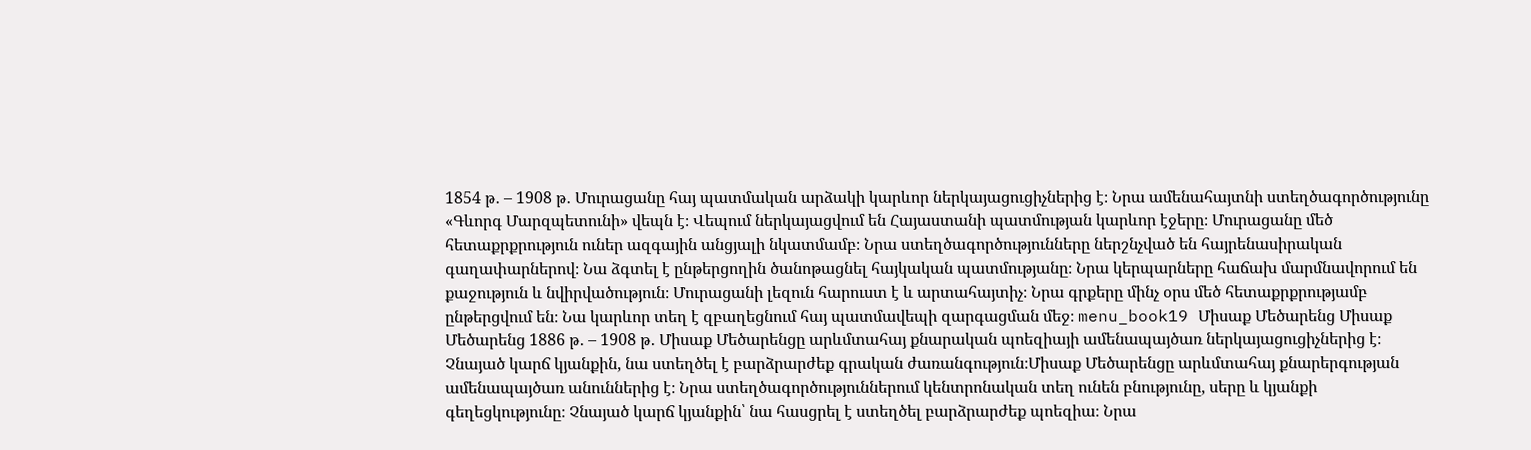1854 թ․ – 1908 թ․ Մուրացանը հայ պատմական արձակի կարևոր ներկայացուցիչներից է։ Նրա ամենահայտնի ստեղծագործությունը «Գևորգ Մարզպետունի» վեպն է։ Վեպում ներկայացվում են Հայաստանի պատմության կարևոր էջերը։ Մուրացանը մեծ հետաքրքրություն ուներ ազգային անցյալի նկատմամբ։ Նրա ստեղծագործությունները ներշնչված են հայրենասիրական գաղափարներով։ Նա ձգտել է ընթերցողին ծանոթացնել հայկական պատմությանը։ Նրա կերպարները հաճախ մարմնավորում են քաջություն և նվիրվածություն։ Մուրացանի լեզուն հարուստ է և արտահայտիչ։ Նրա գրքերը մինչ օրս մեծ հետաքրքրությամբ ընթերցվում են։ Նա կարևոր տեղ է զբաղեցնում հայ պատմավեպի զարգացման մեջ։ menu_book19 Միսաք Մեծարենց Միսաք Մեծարենց 1886 թ․ – 1908 թ․ Միսաք Մեծարենցը արևմտահայ քնարական պոեզիայի ամենապայծառ ներկայացուցիչներից է։ Չնայած կարճ կյանքին, նա ստեղծել է բարձրարժեք գրական ժառանգություն։Միսաք Մեծարենցը արևմտահայ քնարերգության ամենապայծառ անուններից է։ Նրա ստեղծագործություններում կենտրոնական տեղ ունեն բնությունը, սերը և կյանքի գեղեցկությունը։ Չնայած կարճ կյանքին՝ նա հասցրել է ստեղծել բարձրարժեք պոեզիա։ Նրա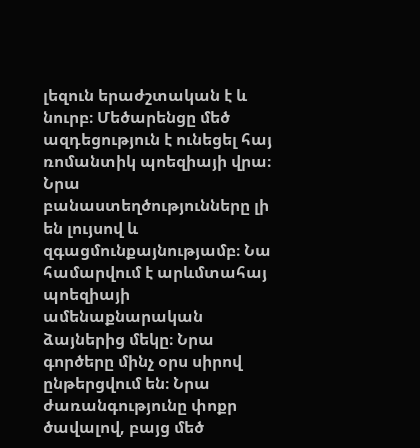լեզուն երաժշտական է և նուրբ։ Մեծարենցը մեծ ազդեցություն է ունեցել հայ ռոմանտիկ պոեզիայի վրա։ Նրա բանաստեղծությունները լի են լույսով և զգացմունքայնությամբ։ Նա համարվում է արևմտահայ պոեզիայի ամենաքնարական ձայներից մեկը։ Նրա գործերը մինչ օրս սիրով ընթերցվում են։ Նրա ժառանգությունը փոքր ծավալով, բայց մեծ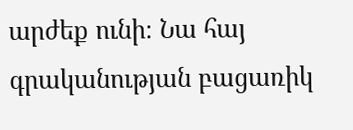արժեք ունի։ Նա հայ գրականության բացառիկ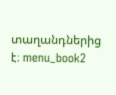տաղանդներից է։ menu_book2